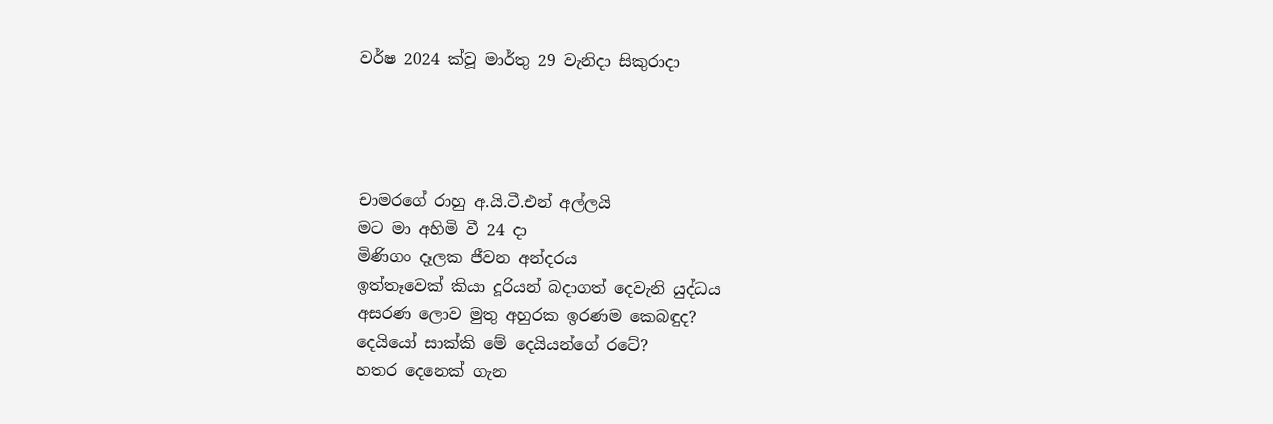වර්ෂ 2024 ක්වූ මාර්තු 29 වැනිදා සිකුරාදා




චාමරගේ රාහු අ.යි.ටී.එන් අල්ලයි
මට මා අහිමි වී 24 දා
මිණිගං දෑලක ජීවන අන්දරය
ඉත්තෑවෙක් කියා දූරියන් බදාගත් දෙවැනි යුද්ධය
අසරණ ලොව මුතු අහුරක ඉරණම කෙබඳුද?
දෙයියෝ සාක්කි මේ දෙයියන්ගේ රටේ?
හතර දෙනෙක් ගැන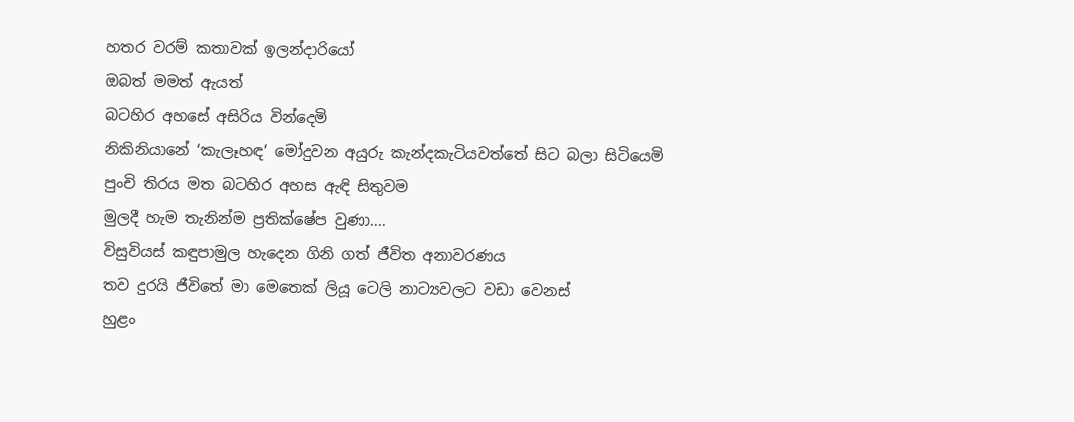හතර වරම් කතාවක් ඉලන්දාරියෝ
ඔබත් මමත් ඇයත්
බටහිර අහසේ අසිරිය වින්දෙමි
නිකිනියානේ ‘කැලෑහඳ’ මෝදුවන අයුරු කැන්දකැටියවත්තේ සිට බලා සිටියෙමි
පුංචි තිරය මත බටහිර අහස ඇඳි සිතුවම
මුලදී හැම තැනින්ම ප්‍රතික්ෂේප වුණා....
විසුවියස් කඳුපාමුල හැදෙන ගිනි ගත් ජීවිත අනාවරණය
තව දුරයි ජීවිතේ මා මෙතෙක් ලියූ ටෙලි නාට්‍යවලට වඩා වෙනස්
හුළං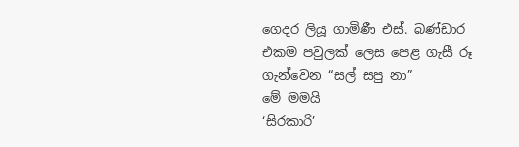ගෙදර ලියූ ගාමිණී එස්. බණ්ඩාර
එකම පවුලක් ලෙස පෙළ ගැසී රූ ගැන්වෙන “සල් සපු නා”
මේ මමයි
‘සිරකාරි’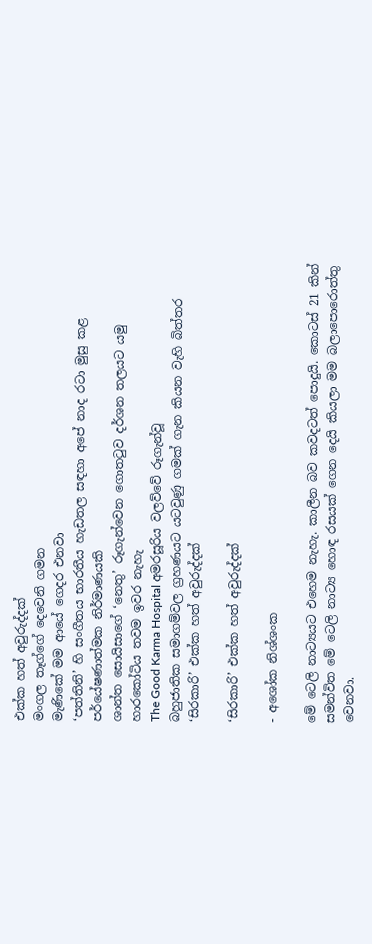එක්ක හත් අවුරුද්දක්
මංගල තෑග්ගේ දෙවෙනි ගමන
මැණිකේ මම ආයේ ගෙදර එනවා
‘පත්තිනි’ හි සංගීතය භාරතීය හැඩතල සඳහා අපේ නාද රටා මුසු කළ පර්යේෂණාත්මක නිර්මාණයකි
ශාන්ත සොයිසාගේ ‘නෙතු’ රූගැන්වෙන ගොතටුව දර්ශන තලයට යමු
හාරකෝටිය තවම ඉවර නැහැ
The Good Karma Hospital අමරසූරිය වලව්වේ රූගැන්වූ
බහුජාතික සමාගම්වල ග්‍රහණයට යටවුණු ගමක් ගැන කියන වැහි බිත්තර
‘සිරකාරි’ එක්ක හත් අවුරුද්දක්

‘සිරකාරි’ එක්ක හත් අවුරුද්දක්

- අශෝක නිශ්ශංක

මේ ටෙලි නාට්‍යයට එහෙම නැහැ. කාලීන බව කවදටත් පොදුයි. කොටස් 21 කින් සමන්විත මේ ටෙලි නාට්‍ය හොඳ රසයක් ගෙන දෙයි කියලා මම බලාපොරොත්තු වෙනවා.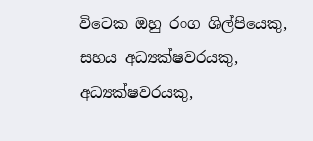විටෙක ඔහු රංග ශිල්පියෙකු, සහය අධ්‍යක්ෂවරයකු, අධ්‍යක්ෂවරයකු,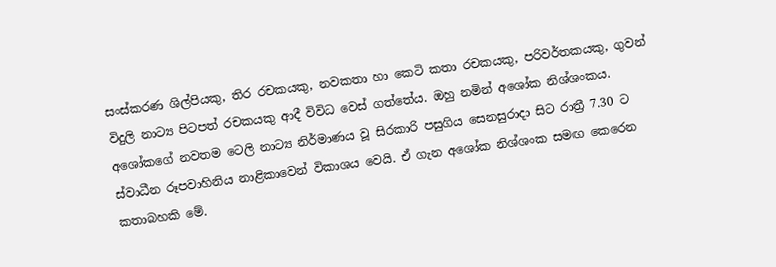සංස්කරණ ශිල්පියකු, තිර රචකයකු, නවකතා හා කෙටි කතා රචකයකු, පරිවර්තකයකු, ගුවන් විදුලි නාට්‍ය පිටපත් රචකයකු ආදී විවිධ වෙස් ගත්තේය. ඔහු නමින් අශෝක නිශ්ශංකය. අශෝකගේ නවතම ටෙලි නාට්‍ය නිර්මාණය වූ සිරකාරි පසුගිය සෙනසුරාදා සිට රාත්‍රී 7.30 ට ස්වාධීන රූපවාහිනිය නාළිකාවෙන් විකාශය වෙයි. ඒ ගැන අශෝක නිශ්ශංක සමඟ කෙරෙන කතාබහකි මේ.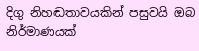දිගු නිහඬතාවයකින් පසුවයි ඔබ නිර්මාණයක්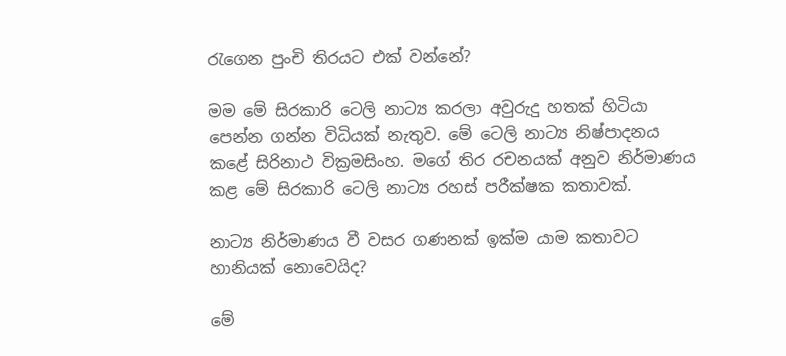රැගෙන පුංචි තිරයට එක් වන්නේ?

මම මේ සිරකාරි ටෙලි නාට්‍ය කරලා අවුරුදු හතක් හිටියා පෙන්න ගන්න විධියක් නැතුව. මේ ටෙලි නාට්‍ය නිෂ්පාදනය කළේ සිරිනාථ වික්‍රමසිංහ. මගේ තිර රචනයක් අනුව නිර්මාණය කළ මේ සිරකාරි ටෙලි නාට්‍ය රහස් පරීක්ෂක කතාවක්.

නාට්‍ය නිර්මාණය වී වසර ගණනක් ඉක්ම යාම කතාවට හානියක් නොවෙයිද?

මේ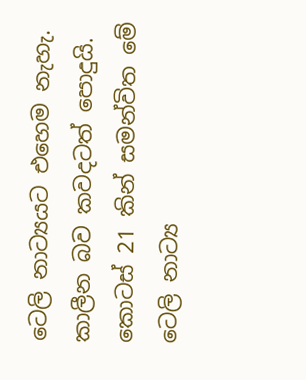ටෙලි නාට්‍යයට එහෙම නැහැ. කාලීන බව කවදටත් පොදුයි. කොටස් 21 කින් සමන්විත මේ ටෙලි නාට්‍ය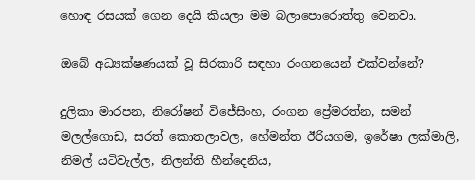හොඳ රසයක් ගෙන දෙයි කියලා මම බලාපොරොත්තු වෙනවා.

ඔබේ අධ්‍යක්ෂණයක් වූ සිරකාරි සඳහා රංගනයෙන් එක්වන්නේ?

දුලිකා මාරපන, නිරෝෂන් විජේසිංහ, රංගන ප්‍රේමරත්න, සමන් මලල්ගොඩ, සරත් කොතලාවල, හේමන්ත ඊරියගම, ඉරේෂා ලක්මාලි, නිමල් යටිවැල්ල, නිලන්ති හීන්දෙනිය,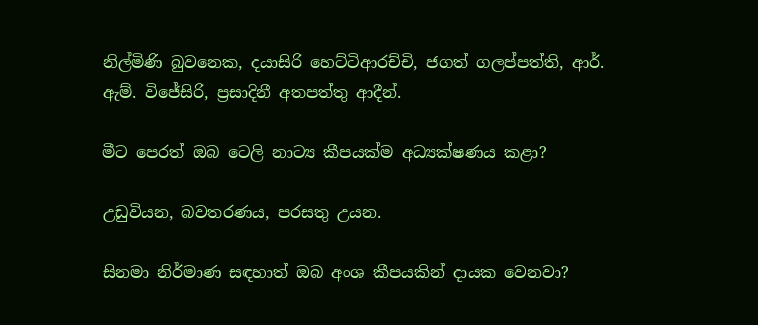නිල්මිණි බුවනෙක, දයාසිරි හෙට්ටිආරච්චි, ජගත් ගලප්පත්ති, ආර්. ඇම්. විජේසිරි, ප්‍රසාදිනී අතපත්තු ආදීන්.

මීට පෙරත් ඔබ ටෙලි නාට්‍ය කීපයක්ම අධ්‍යක්ෂණය කළා?

උඩුවියන, බවතරණය, පරසතු උයන.

සිනමා නිර්මාණ සඳහාත් ඔබ අංශ කීපයකින් දායක වෙනවා?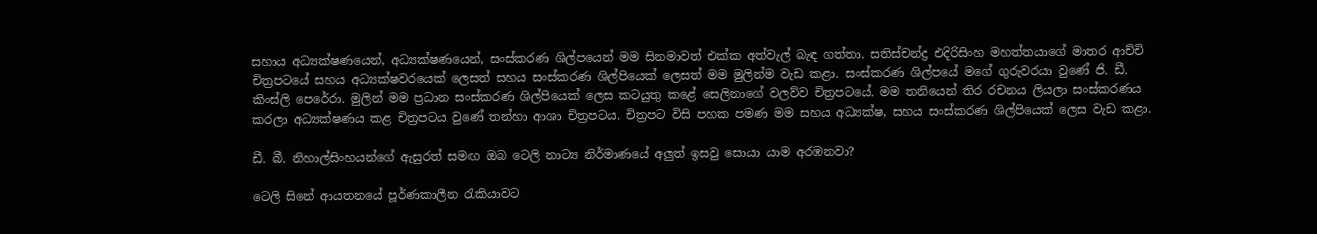සහාය අධ්‍යක්ෂණයෙන්, අධ්‍යක්ෂණයෙන්, සංස්කරණ ශිල්පයෙන් මම සිනමාවත් එක්ක අත්වැල් බැඳ ගත්තා. සතිස්චන්ද්‍ර එදිරිසිංහ මහත්තයාගේ මාතර ආච්චි චිත්‍රපටයේ සහය අධ්‍යක්ෂවරයෙක් ලෙසත් සහය සංස්කරණ ශිල්පියෙක් ලෙසත් මම මුලින්ම වැඩ කළා. සංස්කරණ ශිල්පයේ මගේ ගුරුවරයා වුණේ ජි. ඩී. කිංස්ලි පෙරේරා. මුලින් මම ප්‍රධාන සංස්කරණ ශිල්පියෙක් ලෙස කටයුතු කළේ සෙලිනාගේ වලව්ව චිත්‍රපටයේ. මම තනියෙන් තිර රචනය ලියලා සංස්කරණය කරලා අධ්‍යක්ෂණය කළ චිත්‍රපටය වුණේ තන්හා ආශා චිත්‍රපටය. චිත්‍රපට විසි පහක පමණ මම සහය අධ්‍යක්ෂ, සහය සංස්කරණ ශිල්පියෙක් ලෙස වැඩ කළා.

ඩී. බී. නිහාල්සිංහයන්ගේ ඇසුරත් සමඟ ඔබ ටෙලි නාට්‍ය නිර්මාණයේ අලුත් ඉසවු සොයා යාම අරඹනවා?

ටෙලි සිනේ ආයතනයේ පූර්ණකාලීන රැකියාවට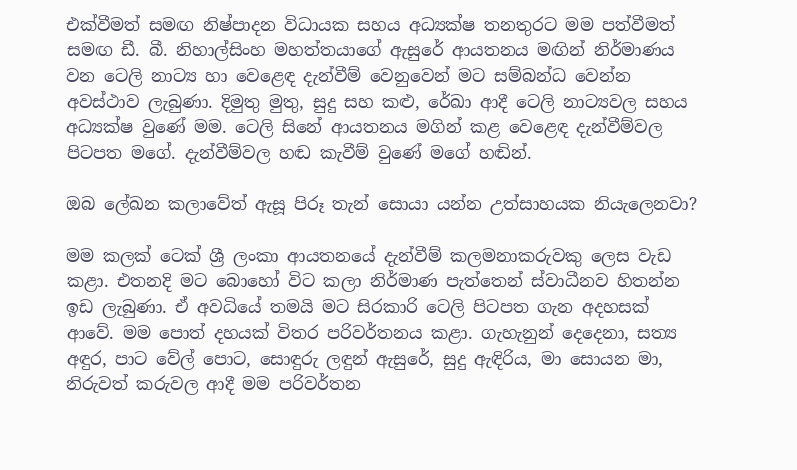එක්වීමත් සමඟ නිෂ්පාදන විධායක සහය අධ්‍යක්ෂ තනතුරට මම පත්වීමත් සමඟ ඩී. බී. නිහාල්සිංහ මහත්තයාගේ ඇසුරේ ආයතනය මඟින් නිර්මාණය වන ටෙලි නාට්‍ය හා වෙළෙඳ දැන්වීම් වෙනුවෙන් මට සම්බන්ධ වෙන්න අවස්ථාව ලැබුණා. දිමුතු මුතු, සුදු සහ කළු, රේඛා ආදී ටෙලි නාට්‍යවල සහය අධ්‍යක්ෂ වුණේ මම. ටෙලි සිනේ ආයතනය මගින් කළ වෙළෙඳ දැන්වීම්වල පිටපත මගේ. දැන්වීම්වල හඬ කැවීම් වුණේ මගේ හඬින්.

ඔබ ලේඛන කලාවේත් ඇසූ පිරූ තැන් සොයා යන්න උත්සාහයක නියැලෙනවා?

මම කලක් ටෙක් ශ්‍රී ලංකා ආයතනයේ දැන්වීම් කලමනාකරුවකු ලෙස වැඩ කළා. එතනදි මට බොහෝ විට කලා නිර්මාණ පැත්තෙන් ස්වාධීනව හිතන්න ඉඩ ලැබුණා. ඒ අවධියේ තමයි මට සිරකාරි ටෙලි පිටපත ගැන අදහසක් ආවේ. මම පොත් දහයක් විතර පරිවර්තනය කළා. ගැහැනුන් දෙදෙනා, සත්‍ය අඳුර, පාට වේල් පොට, සොඳුරු ලඳුන් ඇසුරේ, සුදු ඇඳිරිය, මා සොයන මා, නිරුවත් කරුවල ආදී මම පරිවර්තන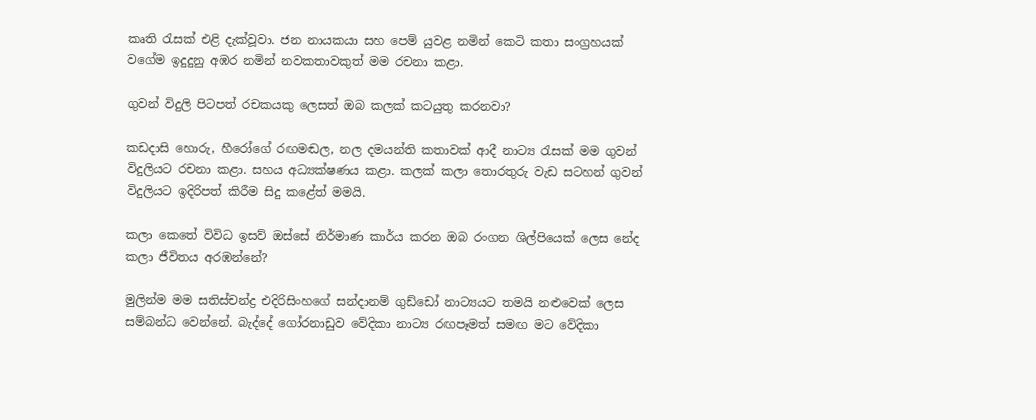කෘති රැසක් එළි දැක්වූවා. ජන නායකයා සහ පෙම් යුවළ නමින් කෙටි කතා සංග්‍රහයක් වගේම ඉදුදුනු අඹර නමින් නවකතාවකුත් මම රචනා කළා.

ගුවන් විදුලි පිටපත් රචකයකු ලෙසත් ඔබ කලක් කටයුතු කරනවා?

කඩදාසි හොරු, හීරෝගේ රඟමඬල, නල දමයන්ති කතාවක් ආදී නාට්‍ය රැසක් මම ගුවන් විදුලියට රචනා කළා. සහය අධ්‍යක්ෂණය කළා. කලක් කලා තොරතුරු වැඩ සටහන් ගුවන් විදුලියට ඉදිරිපත් කිරීම සිදු කළේත් මමයි.

කලා කෙතේ විවිධ ඉසව් ඔස්සේ නිර්මාණ කාර්ය කරන ඔබ රංගන ශිල්පියෙක් ලෙස නේද කලා ජීවිතය අරඹන්නේ?

මුලින්ම මම සතිස්චන්ද්‍ර එදිරිසිංහගේ සන්දානම් ගුඩ්ඩෝ නාට්‍යයට තමයි නළුවෙක් ලෙස සම්බන්ධ වෙන්නේ. බැද්දේ ගෝරනාඩුව වේදිකා නාට්‍ය රඟපෑමත් සමඟ මට වේදිකා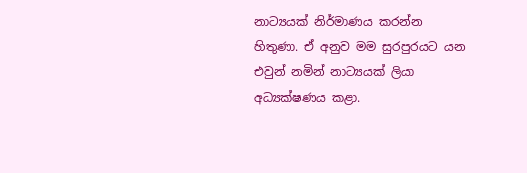නාට්‍යයක් නිර්මාණය කරන්න හිතුණා. ඒ අනුව මම සුරපුරයට යන එවුන් නමින් නාට්‍යයක් ලියා අධ්‍යක්ෂණය කළා.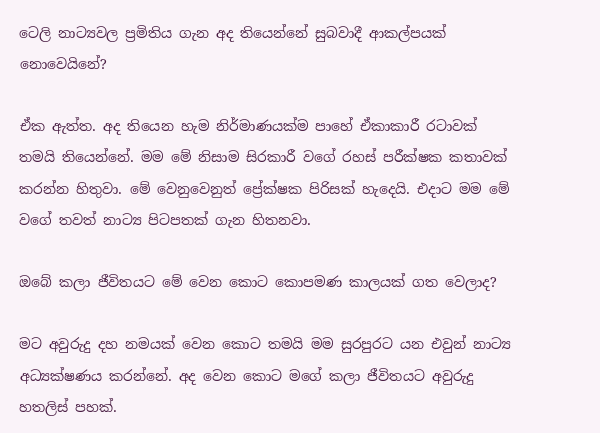ටෙලි නාට්‍යවල ප්‍රමිතිය ගැන අද තියෙන්නේ සුබවාදී ආකල්පයක් නොවෙයිනේ?

ඒක ඇත්ත. අද තියෙන හැම නිර්මාණයක්ම පාහේ ඒකාකාරී රටාවක් තමයි තියෙන්නේ. මම මේ නිසාම සිරකාරී වගේ රහස් පරීක්ෂක කතාවක් කරන්න හිතුවා. මේ වෙනුවෙනුත් ප්‍රේක්ෂක පිරිසක් හැදෙයි. එදාට මම මේ වගේ තවත් නාට්‍ය පිටපතක් ගැන හිතනවා.

ඔබේ කලා ජීවිතයට මේ වෙන කොට කොපමණ කාලයක් ගත වෙලාද?

මට අවුරුදු දහ නමයක් වෙන කොට තමයි මම සුරපුරට යන එවුන් නාට්‍ය අධ්‍යක්ෂණය කරන්නේ. අද වෙන කොට මගේ කලා ජීවිතයට අවුරුදු හතලිස් පහක්.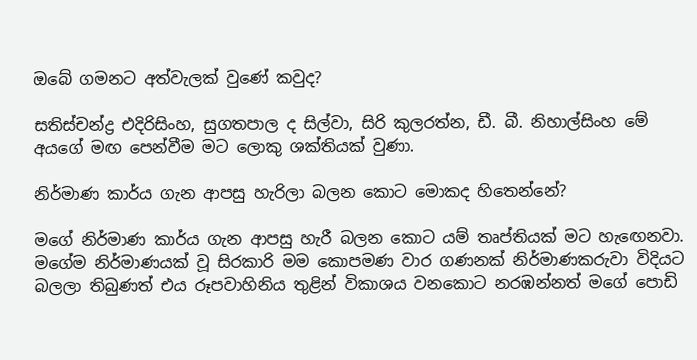ඔබේ ගමනට අත්වැලක් වුණේ කවුද?

සතිස්චන්ද්‍ර එදිරිසිංහ, සුගතපාල ද සිල්වා, සිරි කුලරත්න, ඩී. බී. නිහාල්සිංහ මේ අයගේ මඟ පෙන්වීම මට ලොකු ශක්තියක් වුණා.

නිර්මාණ කාර්ය ගැන ආපසු හැරිලා බලන කොට මොකද හිතෙන්නේ?

මගේ නිර්මාණ කාර්ය ගැන ආපසු හැරී බලන කොට යම් තෘප්තියක් මට හැඟෙනවා. මගේම නිර්මාණයක් වූ සිරකාරි මම කොපමණ වාර ගණනක් නිර්මාණකරුවා විදියට බලලා තිබුණත් එය රූපවාහිනිය තුළින් විකාශය වනකොට නරඹන්නත් මගේ පොඩි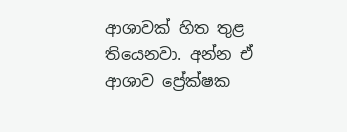ආශාවක් හිත තුළ තියෙනවා. අන්න ඒ ආශාව ප්‍රේක්ෂක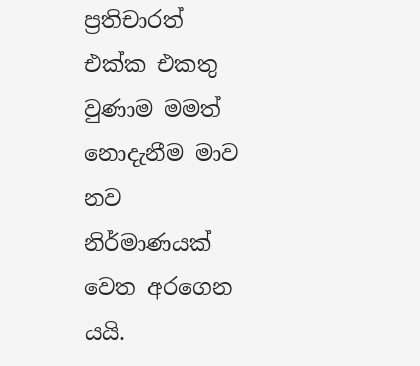ප්‍රතිචාරත් එක්ක එකතු වුණාම මමත් නොදැනීම මාව නව නිර්මාණයක් වෙත අරගෙන යයි.